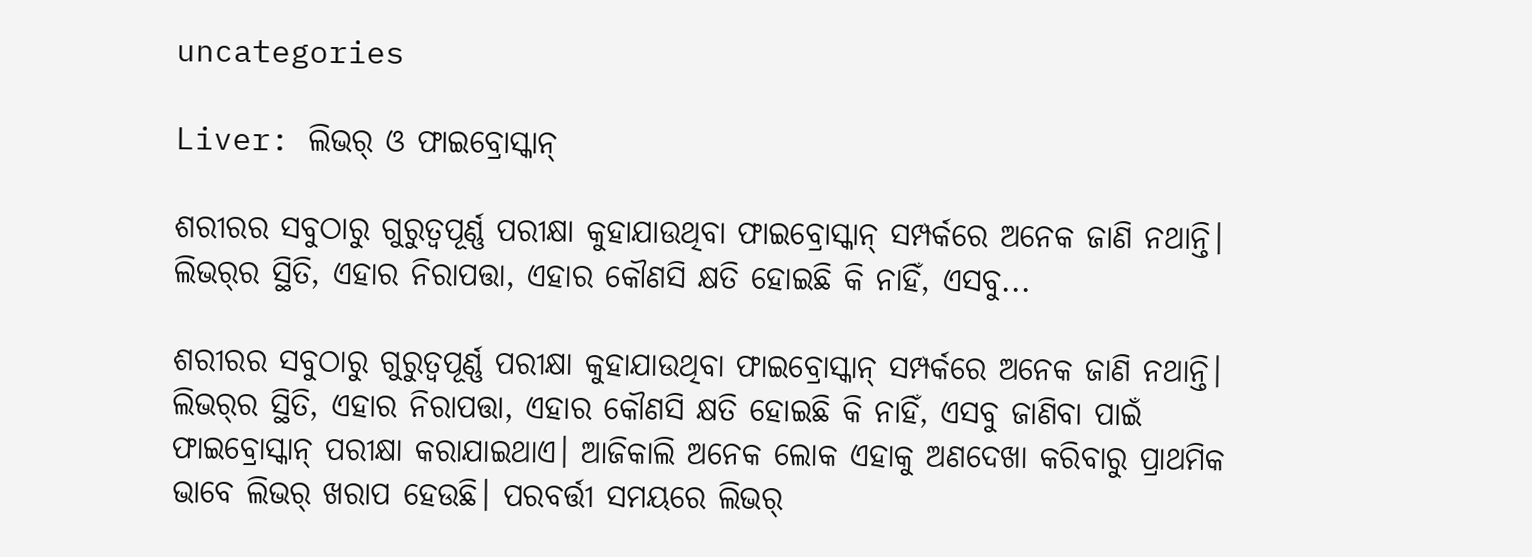uncategories

Liver: ଲିଭର୍‌ ଓ ଫାଇବ୍ରୋସ୍କାନ୍‌

ଶରୀରର ସବୁଠାରୁ ଗୁରୁତ୍ୱପୂର୍ଣ୍ଣ ପରୀକ୍ଷା କୁହାଯାଉଥିବା ଫାଇବ୍ରୋସ୍କାନ୍‌ ସମ୍ପର୍କରେ ଅନେକ ଜାଣି ନଥାନ୍ତି। ଲିଭର୍‌ର ସ୍ଥିତି, ଏହାର ନିରାପତ୍ତା, ଏହାର କୌଣସି କ୍ଷତି ହୋଇଛି କି ନାହିଁ, ଏସବୁ...

ଶରୀରର ସବୁଠାରୁ ଗୁରୁତ୍ୱପୂର୍ଣ୍ଣ ପରୀକ୍ଷା କୁହାଯାଉଥିବା ଫାଇବ୍ରୋସ୍କାନ୍‌ ସମ୍ପର୍କରେ ଅନେକ ଜାଣି ନଥାନ୍ତି। ଲିଭର୍‌ର ସ୍ଥିତି, ଏହାର ନିରାପତ୍ତା, ଏହାର କୌଣସି କ୍ଷତି ହୋଇଛି କି ନାହିଁ, ଏସବୁ ଜାଣିବା ପାଇଁ ଫାଇବ୍ରୋସ୍କାନ୍‌ ପରୀକ୍ଷା କରାଯାଇଥାଏ। ଆଜିକାଲି ଅନେକ ଲୋକ ଏହାକୁ ଅଣଦେଖା କରିବାରୁ ପ୍ରାଥମିକ ଭାବେ ଲିଭର୍‌ ଖରାପ ହେଉଛି। ପରବର୍ତ୍ତୀ ସମୟରେ ଲିଭର୍‌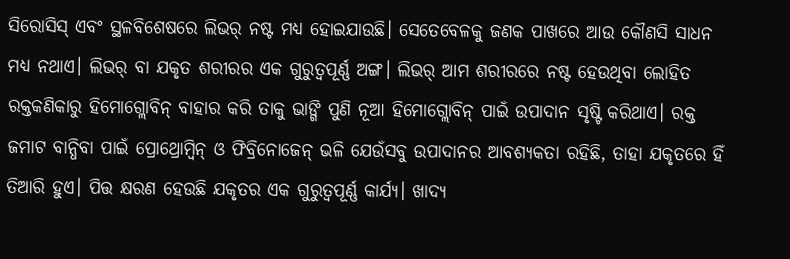ସିରୋସିସ୍‌ ଏବଂ ସ୍ଥଳବିଶେଷରେ ଲିଭର୍‌ ନଷ୍ଟ ମଧ୍ୟ ହୋଇଯାଉଛି। ସେତେବେଳକୁ ଜଣକ ପାଖରେ ଆଉ କୌଣସି ସାଧନ ମଧ୍ୟ ନଥାଏ। ଲିଭର୍‌ ବା ଯକୃତ ଶରୀରର ଏକ ଗୁରୁତ୍ୱପୂର୍ଣ୍ଣ ଅଙ୍ଗ। ଲିଭର୍‌ ଆମ ଶରୀରରେ ନଷ୍ଟ ହେଉଥିବା ଲୋହିତ ରକ୍ତକଣିକାରୁ ହିମୋଗ୍ଲୋବିନ୍‌ ବାହାର କରି ତାକୁ ଭାଙ୍ଗି ପୁଣି ନୂଆ ହିମୋଗ୍ଲୋବିନ୍‌ ପାଇଁ ଉପାଦାନ ସୃଷ୍ଟି କରିଥାଏ। ରକ୍ତ ଜମାଟ ବାନ୍ଧିବା ପାଇଁ ପ୍ରୋଥ୍ରୋମ୍ବିନ୍‌ ଓ ଫିବ୍ରିନୋଜେନ୍ ଭଳି ଯେଉଁସବୁ ଉପାଦାନର ଆବଶ୍ୟକତା ରହିଛି, ତାହା ଯକୃତରେ ହିଁ ତିଆରି ହୁଏ। ପିତ୍ତ କ୍ଷରଣ ହେଉଛି ଯକୃତର ଏକ ଗୁରୁତ୍ୱପୂର୍ଣ୍ଣ କାର୍ଯ୍ୟ। ଖାଦ୍ୟ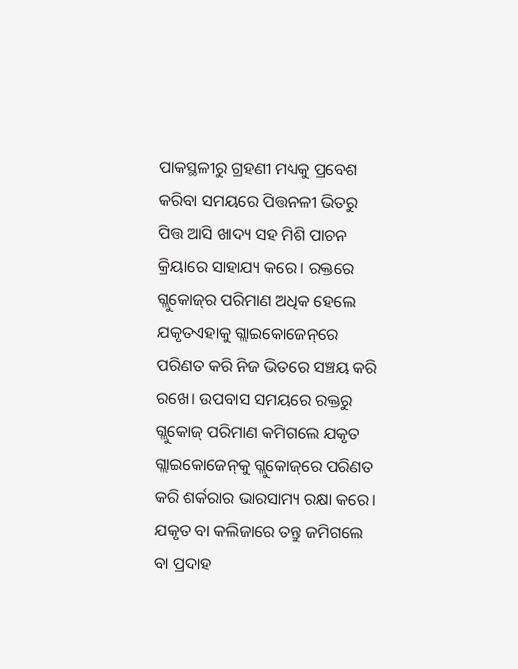ପାକସ୍ଥଳୀରୁ ଗ୍ରହଣୀ ମଧ୍ୟକୁ ପ୍ରବେଶ କରିବା ସମୟରେ ପିତ୍ତନଳୀ ଭିତରୁ ପିତ୍ତ ଆସି ଖାଦ୍ୟ ସହ ମିଶି ପାଚନ କ୍ରିୟାରେ ସାହାଯ୍ୟ କରେ। ରକ୍ତରେ ଗ୍ଲୁକୋଜ୍‌ର ପରିମାଣ ଅଧିକ ହେଲେ ଯକୃତଏହାକୁ ଗ୍ଲାଇକୋଜେନ୍‌ରେ ପରିଣତ କରି ନିଜ ଭିତରେ ସଞ୍ଚୟ କରି ରଖେ। ଉପବାସ ସମୟରେ ରକ୍ତରୁ ଗ୍ଲୁକୋଜ୍‌ ପରିମାଣ କମିଗଲେ ଯକୃତ ଗ୍ଲାଇକୋଜେନ୍‌କୁ ଗ୍ଲୁକୋଜ୍‌ରେ ପରିଣତ କରି ଶର୍କରାର ଭାରସାମ୍ୟ ରକ୍ଷା କରେ। ଯକୃତ ବା କଲିଜାରେ ତନ୍ତୁ ଜମିଗଲେ ବା ପ୍ରଦାହ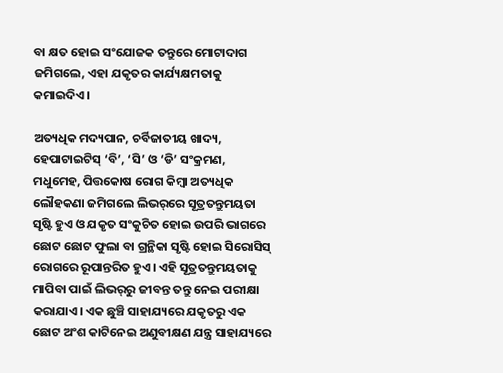ବା କ୍ଷତ ହୋଇ ସଂଯୋଜକ ତନ୍ତୁରେ ମୋଟାଦାଗ ଜମିଗଲେ, ଏହା ଯକୃତର କାର୍ଯ୍ୟକ୍ଷମତାକୁ କମାଇଦିଏ।

ଅତ୍ୟଧିକ ମଦ୍ୟପାନ, ଚର୍ବିଜାତୀୟ ଖାଦ୍ୟ, ହେପାଟାଇଟିସ୍ ‘ବି’, ‘ସି’ ଓ ‘ଡି’ ସଂକ୍ରମଣ, ମଧୁମେହ, ପିତ୍ତକୋଷ ରୋଗ କିମ୍ବା ଅତ୍ୟଧିକ ଲୌହକଣା ଜମିଗଲେ ଲିଭର୍‌ରେ ସୂତ୍ରତନ୍ତୁମୟତା ସୃଷ୍ଟି ହୁଏ ଓ ଯକୃତ ସଂକୁଚିତ ହୋଇ ଉପରି ଭାଗରେ ଛୋଟ ଛୋଟ ଫୁଲା ବା ଗ୍ରନ୍ଥିକା ସୃଷ୍ଟି ହୋଇ ସିରୋସିସ୍ ରୋଗରେ ରୂପାନ୍ତରିତ ହୁଏ। ଏହି ସୂତ୍ରତନ୍ତୁମୟତାକୁ ମାପିବା ପାଇଁ ଲିଭର୍‌ରୁ ଜୀବନ୍ତ ତନ୍ତୁ ନେଇ ପରୀକ୍ଷା କରାଯାଏ। ଏକ ଛୁଞ୍ଚି ସାହାଯ୍ୟରେ ଯକୃତରୁ ଏକ ଛୋଟ ଅଂଶ କାଟିନେଇ ଅଣୁବୀକ୍ଷଣ ଯନ୍ତ୍ର ସାହାଯ୍ୟରେ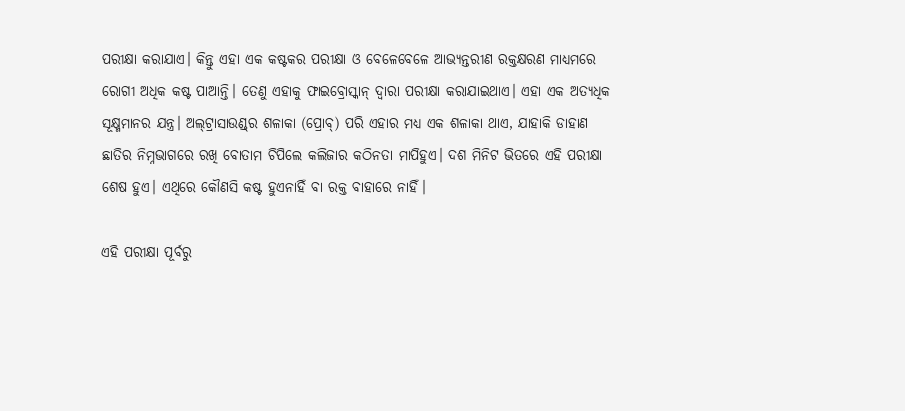ପରୀକ୍ଷା କରାଯାଏ। କିନ୍ତୁ ଏହା ଏକ କଷ୍ଟକର ପରୀକ୍ଷା ଓ ବେଳେବେଳେ ଆଭ୍ୟନ୍ତରୀଣ ରକ୍ତକ୍ଷରଣ ମାଧ୍ୟମରେ ରୋଗୀ ଅଧିକ କଷ୍ଟ ପାଆନ୍ତି। ତେଣୁ ଏହାକୁ ଫାଇବ୍ରୋସ୍କାନ୍‌ ଦ୍ବାରା ପରୀକ୍ଷା କରାଯାଇଥାଏ। ଏହା ଏକ ଅତ୍ୟଧିକ ସୂକ୍ଷ୍ମମାନର ଯନ୍ତ୍ର। ଅଲ୍‌ଟ୍ରାସାଉଣ୍ଡ୍‌ର ଶଳାକା (ପ୍ରୋବ୍‌) ପରି ଏହାର ମଧ୍ୟ ଏକ ଶଳାକା ଥାଏ, ଯାହାକି ଡାହାଣ ଛାତିର ନିମ୍ନଭାଗରେ ରଖି ବୋତାମ ଚିପିଲେ କଲିଜାର କଠିନତା ମାପିହୁଏ। ଦଶ ମିନିଟ ଭିତରେ ଏହି ପରୀକ୍ଷା ଶେଷ ହୁଏ। ଏଥିରେ କୌଣସି କଷ୍ଟ ହୁଏନାହିଁ ବା ରକ୍ତ ବାହାରେ ନାହିଁ।

ଏହି ପରୀକ୍ଷା ପୂର୍ବରୁ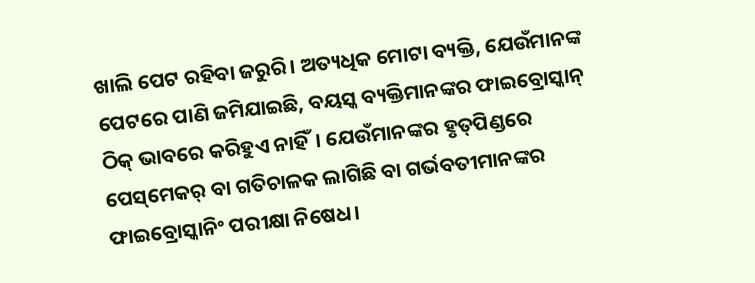ଖାଲି ପେଟ ରହିବା ଜରୁରି। ଅତ୍ୟଧିକ ମୋଟା ବ୍ୟକ୍ତି, ଯେଉଁମାନଙ୍କ ପେଟରେ ପାଣି ଜମିଯାଇଛି, ବୟସ୍କ ବ୍ୟକ୍ତିମାନଙ୍କର ଫାଇବ୍ରୋସ୍କାନ୍ ଠିକ୍ ଭାବରେ କରିହୁଏ ନାହିଁ। ଯେଉଁମାନଙ୍କର ହୃତ୍‌ପିଣ୍ଡରେ ପେସ୍‌ମେକର୍‌ ବା ଗତିଚାଳକ ଲାଗିଛି ବା ଗର୍ଭବତୀମାନଙ୍କର ଫାଇବ୍ରୋସ୍କାନିଂ ପରୀକ୍ଷା ନିଷେଧ।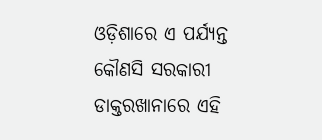ଓଡ଼ିଶାରେ ଏ ପର୍ଯ୍ୟନ୍ତ କୌଣସି ସରକାରୀ ଡାକ୍ତରଖାନାରେ ଏହି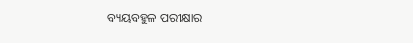ବ୍ୟୟବହୁଳ ପରୀକ୍ଷାର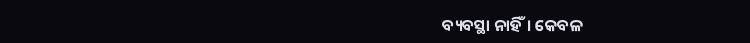ବ୍ୟବସ୍ଥା ନାହିଁ। କେବଳ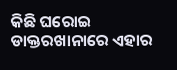କିଛି ଘରୋଇ ଡାକ୍ତରଖାନାରେ ଏହାର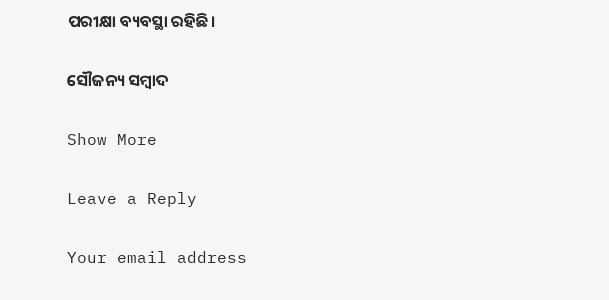ପରୀକ୍ଷା ବ୍ୟବସ୍ଥା ରହିଛି।

ସୌଜନ୍ୟ ସମ୍ବାଦ

Show More

Leave a Reply

Your email address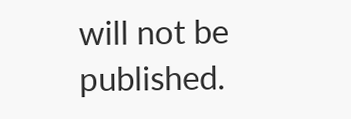will not be published.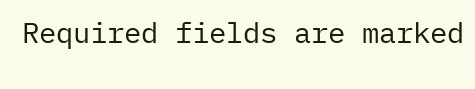Required fields are marked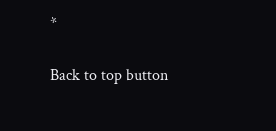*

Back to top button